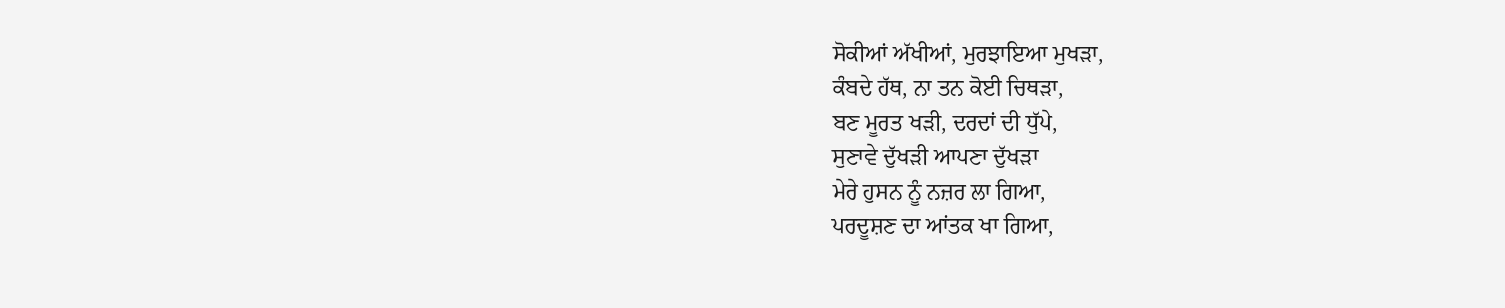ਸੋਕੀਆਂ ਅੱਖੀਆਂ, ਮੁਰਝਾਇਆ ਮੁਖੜਾ,
ਕੰਬਦੇ ਹੱਥ, ਨਾ ਤਨ ਕੋਈ ਚਿਥੜਾ,
ਬਣ ਮੂਰਤ ਖੜੀ, ਦਰਦਾਂ ਦੀ ਧੁੱਪੇ,
ਸੁਣਾਵੇ ਦੁੱਖੜੀ ਆਪਣਾ ਦੁੱਖੜਾ
ਮੇਰੇ ਹੁਸਨ ਨੂੰ ਨਜ਼ਰ ਲਾ ਗਿਆ,
ਪਰਦੂਸ਼ਣ ਦਾ ਆਂਤਕ ਖਾ ਗਿਆ,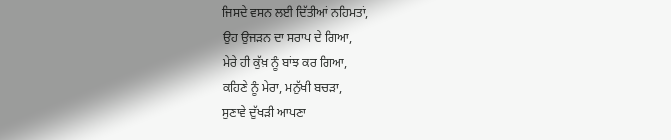ਜਿਸਦੇ ਵਸਨ ਲਈ ਦਿੱਤੀਆਂ ਨਹਿਮਤਾਂ,
ਉਹ ਉਜੜਨ ਦਾ ਸਰਾਪ ਦੇ ਗਿਆ,
ਮੇਰੇ ਹੀ ਕੁੱਖ਼ ਨੂੰ ਬਾਂਝ ਕਰ ਗਿਆ,
ਕਹਿਣੇ ਨੂੰ ਮੇਰਾ, ਮਨੁੱਖੀ ਬਚੜਾ,
ਸੁਣਾਵੇ ਦੁੱਖੜੀ ਆਪਣਾ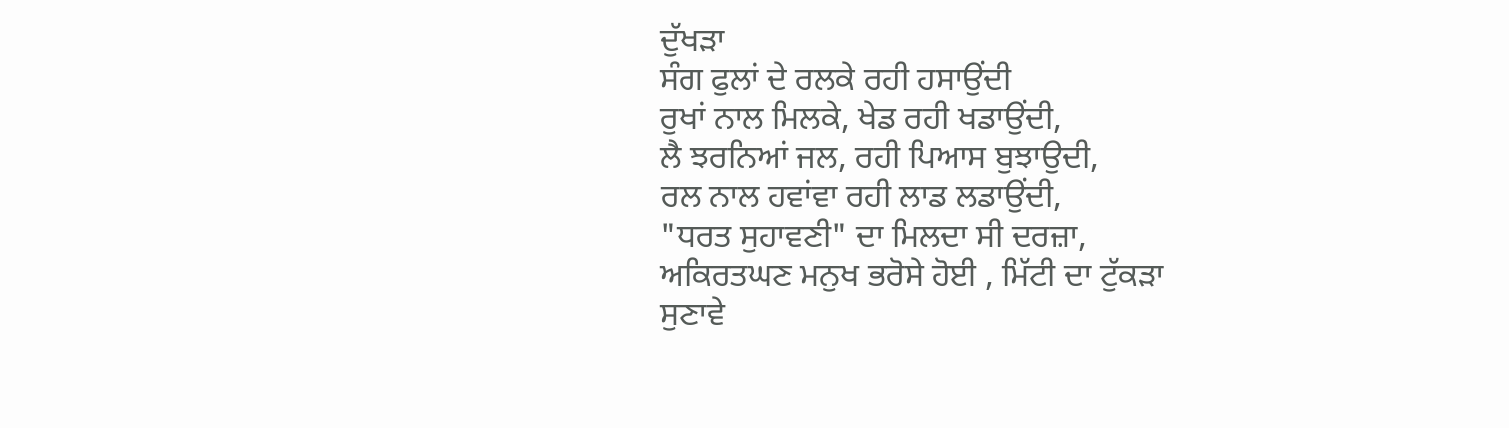ਦੁੱਖੜਾ
ਸੰਗ ਫੁਲਾਂ ਦੇ ਰਲਕੇ ਰਹੀ ਹਸਾਉਂਦੀ
ਰੁਖਾਂ ਨਾਲ ਮਿਲਕੇ, ਖੇਡ ਰਹੀ ਖਡਾਉਂਦੀ,
ਲੈ ਝਰਨਿਆਂ ਜਲ, ਰਹੀ ਪਿਆਸ ਬੁਝਾਉਦੀ,
ਰਲ ਨਾਲ ਹਵਾਂਵਾ ਰਹੀ ਲਾਡ ਲਡਾਉਂਦੀ,
"ਧਰਤ ਸੁਹਾਵਣੀ" ਦਾ ਮਿਲਦਾ ਸੀ ਦਰਜ਼ਾ,
ਅਕਿਰਤਘਣ ਮਨੁਖ ਭਰੋਸੇ ਹੋਈ , ਮਿੱਟੀ ਦਾ ਟੁੱਕੜਾ
ਸੁਣਾਵੇ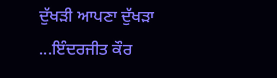ਦੁੱਖੜੀ ਆਪਣਾ ਦੁੱਖੜਾ
...ਇੰਦਰਜੀਤ ਕੌਰ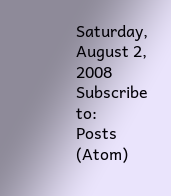Saturday, August 2, 2008
Subscribe to:
Posts (Atom)